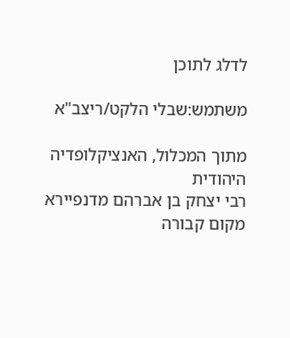לדלג לתוכן

משתמש:שבלי הלקט/ריצב"א

מתוך המכלול, האנציקלופדיה היהודית
רבי יצחק בן אברהם מדנפיירא
מקום קבורה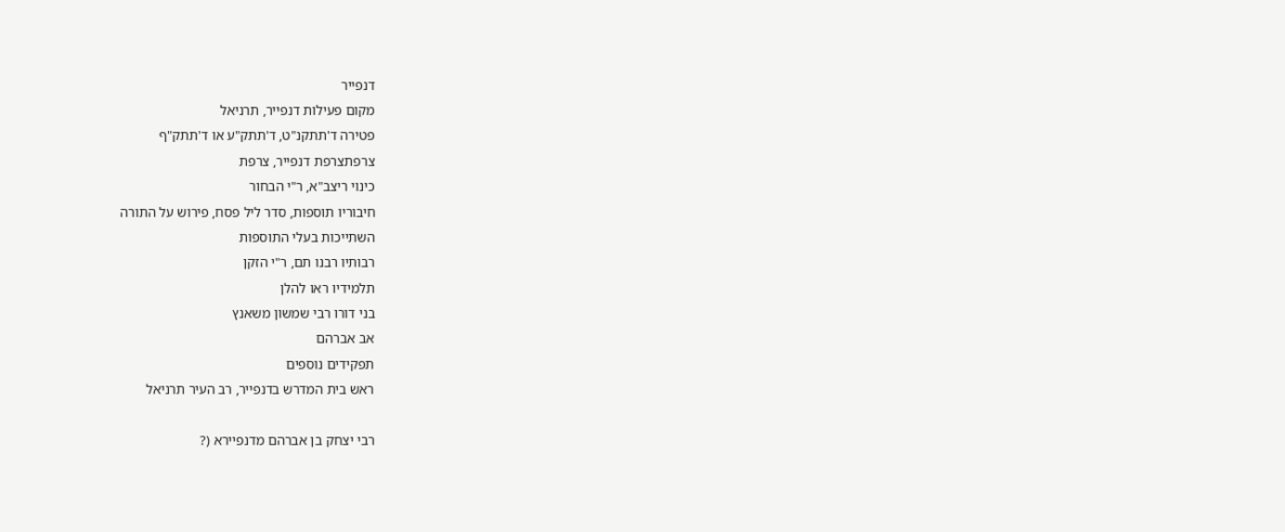דנפייר
מקום פעילות דנפייר, תרניאל
פטירה ד'תתקנ"ט, ד'תתק"ע או ד'תתק"ף
צרפתצרפת דנפייר, צרפת
כינוי ריצב"א, ר"י הבחור
חיבוריו תוספות, סדר ליל פסח, פירוש על התורה
השתייכות בעלי התוספות
רבותיו רבנו תם, ר"י הזקן
תלמידיו ראו להלן
בני דורו רבי שמשון משאנץ
אב אברהם
תפקידים נוספים
ראש בית המדרש בדנפייר, רב העיר תרניאל

רבי יצחק בן אברהם מדנפיירא (?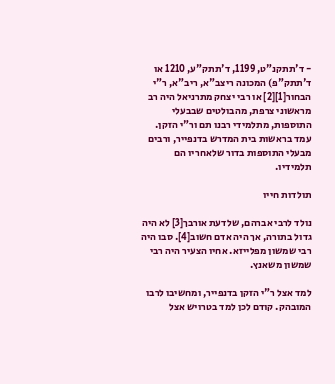- ד'תתקנ"ט, 1199, ד'תתק"ע, 1210 או ד'תתק"פ) המכונה ריצב"א, ריב"א, ר"י הבחור[1][2] או רבי יצחק מתרניאל היה רב מראשוני צרפת, מהבולטים שבבעלי התוספות, מתלמידי רבנו תם ור"י הזקן. עמד בראשות בית המדרש בדנפייר, ורבים מבעלי התוספות בדור שלאחריו הם תלמידיו.

תולדות חייו

נולד לרבי אברהם, שלדעת אורבך[3] לא היה גדול בתורה, אך היה אדם חשוב[4]. סבו היה רבי שמשון מפלייזא. אחיו הצעיר היה רבי שמשון משאנץ.

למד אצל ר"י הזקן בדנפייר, ומחשיבו לרבו המובהק. קודם לכן למד בטרויש אצל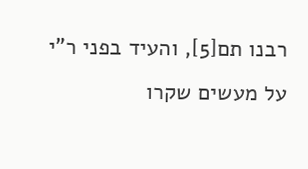רבנו תם[5], והעיד בפני ר"י על מעשים שקרו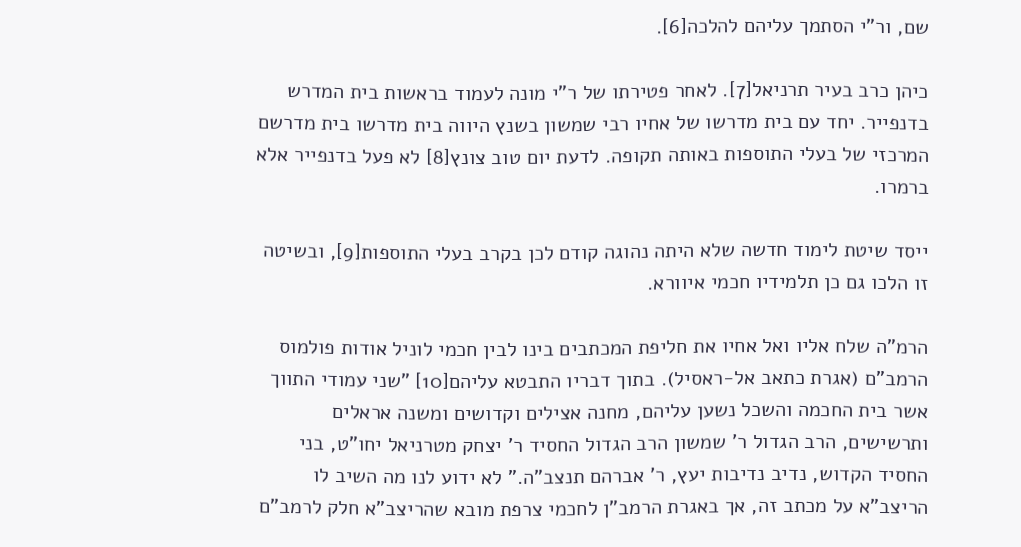שם, ור"י הסתמך עליהם להלכה[6].

כיהן כרב בעיר תרניאל[7]. לאחר פטירתו של ר"י מונה לעמוד בראשות בית המדרש בדנפייר. יחד עם בית מדרשו של אחיו רבי שמשון בשנץ היווה בית מדרשו בית מדרשם המרכזי של בעלי התוספות באותה תקופה. לדעת יום טוב צונץ[8] לא פעל בדנפייר אלא ברמרו.

ייסד שיטת לימוד חדשה שלא היתה נהוגה קודם לכן בקרב בעלי התוספות[9], ובשיטה זו הלכו גם כן תלמידיו חכמי איוורא.

הרמ"ה שלח אליו ואל אחיו את חליפת המכתבים בינו לבין חכמי לוניל אודות פולמוס הרמב"ם (אגרת כתאב אל-ראסיל). בתוך דבריו התבטא עליהם[10] ”שני עמודי התווך אשר בית החכמה והשכל נשען עליהם, מחנה אצילים וקדושים ומשנה אראלים ותרשישים, הרב הגדול ר' שמשון הרב הגדול החסיד ר' יצחק מטרניאל יחו"ט, בני החסיד הקדוש, נדיב נדיבות יעץ, ר' אברהם תנצב"ה.” לא ידוע לנו מה השיב לו הריצב"א על מכתב זה, אך באגרת הרמב"ן לחכמי צרפת מובא שהריצב"א חלק לרמב"ם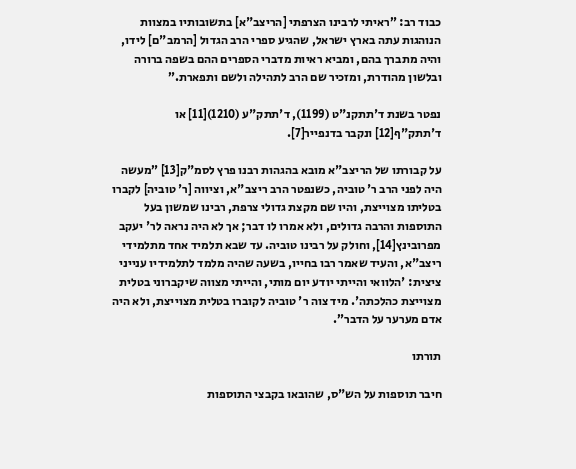כבוד רב: ”ראיתי לרבינו הצרפתי [הריצב"א] בתשובותיו במצוות הנוהגות עתה בארץ ישראל, שהגיע ספרי הרב הגדול [הרמב"ם] לידו, והיה מתברך בהם, ומביא ראיות מדברי הספרים ההם בשפה ברורה ובלשון מהודרת, ומזכיר שם הרב לתהילה ולשם ותפארת.”

נפטר בשנת ד'תתקנ"ט (1199), ד'תתק"ע (1210)[11] או ד'תתק"ף[12] ונקבר בדנפייר[7].

על קבורתו של הריצב"א מובא בהגהות רבנו פרץ לסמ"ק[13] ”מעשה היה לפני הרב ר' טוביה, כשנפטר הרב ריצב"א, וציווה [ר' טוביה] לקברו בטליתו מצוייצת, והיו שם מקצת גדולי צרפת, רבינו שמשון בעל התוספות והרבה גדולים, ולא אמרו לו דבר; אך לא היה נראה לר' יעקב מפרובינץ[14], וחולק על רבינו טוביה. עד שבא תלמיד אחד מתלמידי ריצב"א, והעיד שאמר רבו בחייו, בשעה שהיה מלמד לתלמידיו ענייני ציצית: 'הלוואי והייתי יודע יום מותי, והייתי מצווה שיקברוני בטלית מצוייצת כהלכתה'. מיד צוה ר' טוביה לקוברו בטלית מצוייצת, ולא היה אדם מערער על הדבר”.

תורתו

חיבר תוספות על הש"ס, שהובאו בקבצי התוספות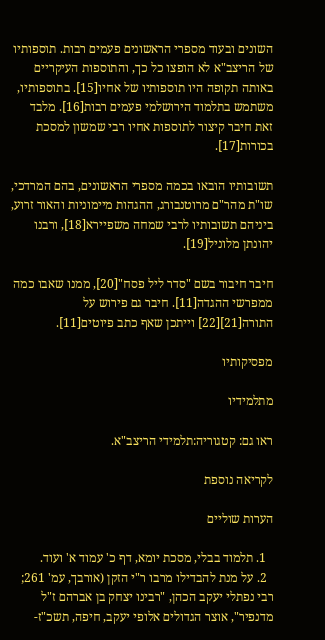השונים ובעוד מספרי הראשונים פעמים רבות. תוספותיו של הריצב"א לא הופצו כל כך, והתוספות העיקריים באותה תקופה היו תוספותיו של אחיו[15]. בתוספותיו, משתמש בתלמוד הירושלמי פעמים רבות[16]. מלבד זאת חיבר קיצור לתוספות אחיו רבי שמשון למסכת בכורות[17].

תשובותיו הובאו בכמה מספרי הראשונים, בהם המרדכי, שו"ת מהר"ם מרוטנבורג, ההגהות מיימוניות והאור זרוע, ביניהם תשובותיו לרבי שמחה משפיירא[18], ורבנו יהונתן מלוניל[19].

חיבר חיבור בשם "סדר ליל פסח"[20], ממנו שאבו כמה ממפרשי ההגדה[11]. חיבר גם פירוש על התורה[21][22] וייתכן שאף כתב פיוטים[11].

מפסיקותיו

מתלמידיו

ראו גם: קטגוריה:תלמידי הריצב"א.

לקריאה נוספת

הערות שוליים

  1. תלמוד בבלי, מסכת יומא, דף כ' עמוד א' ועוד.
  2. על מנת להבדילו מרבו ר"י הזקן (אורבך, עמ' 261; רבי נפתלי יעקב הכהן, "רבינו יצחק בן אברהם ז"ל מדנפיר", אוצר הגדולים אלופי יעקב, חיפה, תשכ"ז-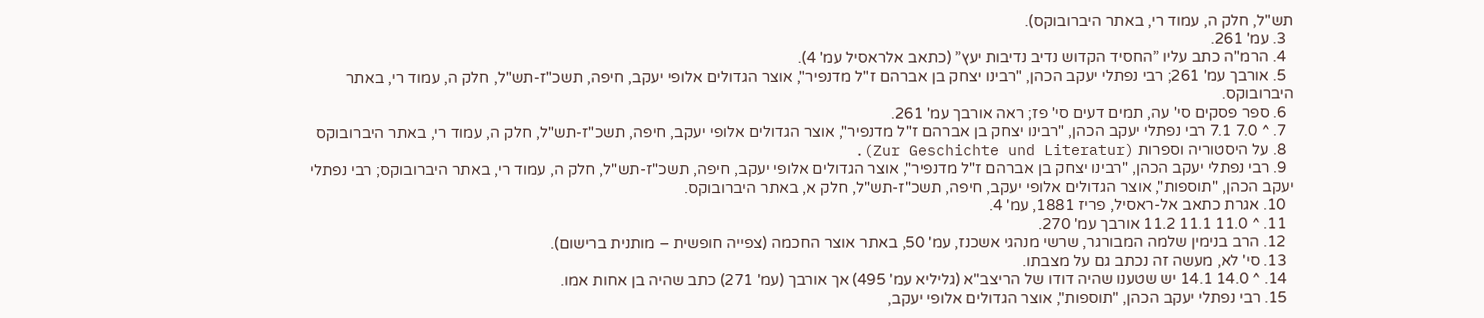תש"ל, חלק ה, עמוד רי, באתר היברובוקס).
  3. עמ' 261.
  4. הרמ"ה כתב עליו ”החסיד הקדוש נדיב נדיבות יעץ” (כתאב אלראסיל עמ' 4).
  5. אורבך עמ' 261; רבי נפתלי יעקב הכהן, "רבינו יצחק בן אברהם ז"ל מדנפיר", אוצר הגדולים אלופי יעקב, חיפה, תשכ"ז-תש"ל, חלק ה, עמוד רי, באתר היברובוקס.
  6. ספר פסקים סי' עה, תמים דעים סי' פז; ראה אורבך עמ' 261.
  7. ^ 7.0 7.1 רבי נפתלי יעקב הכהן, "רבינו יצחק בן אברהם ז"ל מדנפיר", אוצר הגדולים אלופי יעקב, חיפה, תשכ"ז-תש"ל, חלק ה, עמוד רי, באתר היברובוקס
  8. על היסטוריה וספרות (Zur Geschichte und Literatur).
  9. רבי נפתלי יעקב הכהן, "רבינו יצחק בן אברהם ז"ל מדנפיר", אוצר הגדולים אלופי יעקב, חיפה, תשכ"ז-תש"ל, חלק ה, עמוד רי, באתר היברובוקס; רבי נפתלי יעקב הכהן, "תוספות", אוצר הגדולים אלופי יעקב, חיפה, תשכ"ז-תש"ל, חלק א, באתר היברובוקס.
  10. אגרת כתאב אל-ראסיל, פריז 1881, עמ' 4.
  11. ^ 11.0 11.1 11.2 אורבך עמ' 270.
  12. הרב בנימין שלמה המבורגר, שרשי מנהגי אשכנז, עמ' 50, באתר אוצר החכמה (צפייה חופשית – מותנית ברישום).
  13. סי' לא, מעשה זה נכתב גם על מצבתו.
  14. ^ 14.0 14.1 יש שטענו שהיה דודו של הריצב"א (גליליא עמ' 495) אך אורבך (עמ' 271) כתב שהיה בן אחות אמו.
  15. רבי נפתלי יעקב הכהן, "תוספות", אוצר הגדולים אלופי יעקב,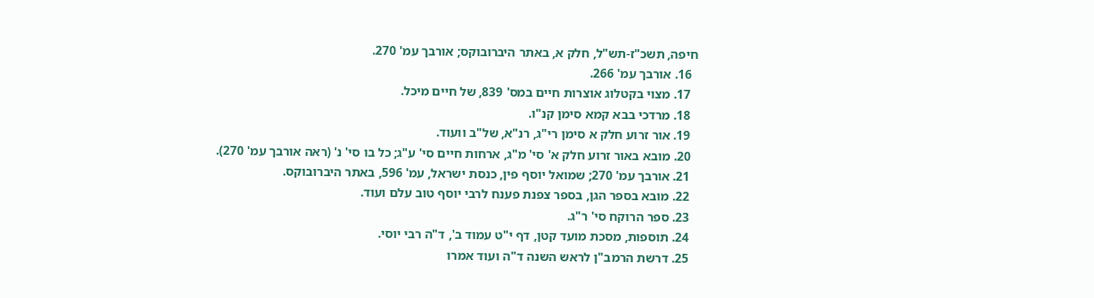חיפה, תשכ"ז-תש"ל, חלק א, באתר היברובוקס; אורבך עמ' 270.
  16. אורבך עמ' 266.
  17. מצוי בקטלוג אוצרות חיים במס' 839, של חיים מיכל.
  18. מרדכי בבא קמא סימן קנ"ו.
  19. אור זרוע חלק א סימן רי"ג, רנ"א, של"ב וועוד.
  20. מובא באור זרוע חלק א' סי' מ"ג, ארחות חיים סי' ע"ג; כל בו סי' נ' (ראה אורבך עמ' 270).
  21. אורבך עמ' 270; שמואל יוסף פין, כנסת ישראל, עמ' 596, באתר היברובוקס.
  22. מובא בספר הגן, בספר צפנת פענח לרבי יוסף טוב עלם ועוד.
  23. ספר הרוקח סי' ר"ג.
  24. תוספות, מסכת מועד קטן, דף י"ט עמוד ב', ד"ה רבי יוסי.
  25. דרשת הרמב"ן לראש השנה ד"ה ועוד אמרו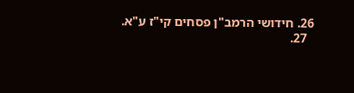26. חידושי הרמב"ן פסחים קי"ז ע"א.
  27.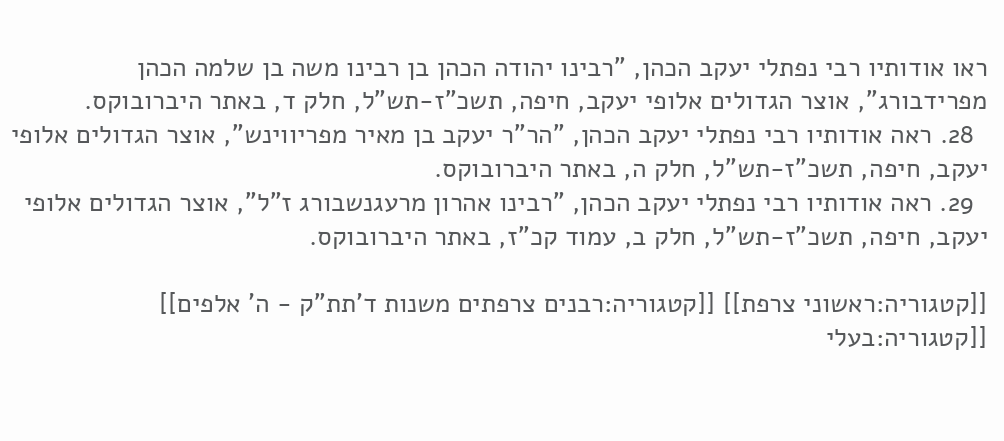ראו אודותיו רבי נפתלי יעקב הכהן, "רבינו יהודה הכהן בן רבינו משה בן שלמה הכהן מפרידבורג", אוצר הגדולים אלופי יעקב, חיפה, תשכ"ז-תש"ל, חלק ד, באתר היברובוקס.
  28. ראה אודותיו רבי נפתלי יעקב הכהן, "הר"ר יעקב בן מאיר מפריווינש", אוצר הגדולים אלופי יעקב, חיפה, תשכ"ז-תש"ל, חלק ה, באתר היברובוקס.
  29. ראה אודותיו רבי נפתלי יעקב הכהן, "רבינו אהרון מרעגנשבורג ז"ל", אוצר הגדולים אלופי יעקב, חיפה, תשכ"ז-תש"ל, חלק ב, עמוד קכ"ז, באתר היברובוקס.

[[קטגוריה:ראשוני צרפת]] [[קטגוריה:רבנים צרפתים משנות ד'תת"ק - ה' אלפים]] [[קטגוריה:בעלי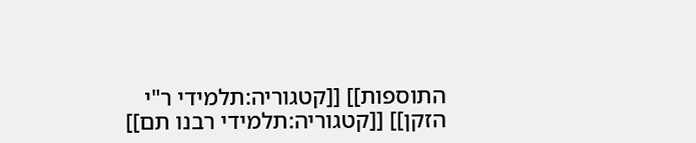התוספות]] [[קטגוריה:תלמידי ר"י הזקן]] [[קטגוריה:תלמידי רבנו תם]]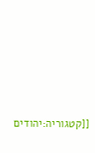[[קטגוריה:יהודים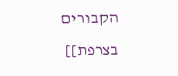הקבורים בצרפת]]